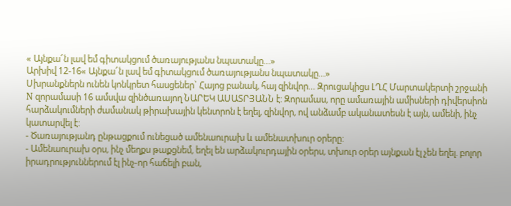« Այնքա՜ն լավ եմ գիտակցում ծառայությանս նպատակը…»
Արխիվ 12-16« Այնքա՜ն լավ եմ գիտակցում ծառայությանս նպատակը…»
Սխրանքներն ունեն կոնկրետ հասցեներ` Հայոց բանակ, հայ զինվոր… Զրուցակիցս ԼՂՀ Մարտակերտի շրջանի N զորամասի 16 ամսվա զինծառայող ՆԱՐԵԿ ԱՍԱՏՐՅԱՆՆ է: Զորամաս, որը ամառային ամիսների դիվերսիոն հարձակումների ժամանակ թիրախային կենտրոն է եղել, զինվոր, ով անձամբ ականատեսն է այն, ամենի, ինչ կատարվել է:
- Ծառայությանդ ընթացքում ունեցած ամենաուրախ և ամենատխուր օրերը:
- Ամենաուրախ օրս, ինչ մեղքս թաքցնեմ, եղել են արձակուրդային օրերս, տխուր օրեր այնքան էլ չեն եղել. բոլոր իրադրություններում էլ ինչ-որ հաճելի բան,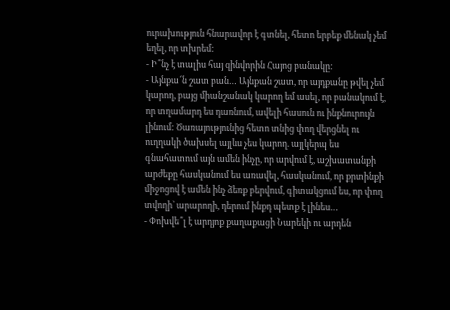ուրախություն հնարավոր է գտնել, հետո երբեք մենակ չեմ եղել, որ տխրեմ:
- Ի՞նչ է տալիս հայ զինվորին Հայոց բանակը:
- Այնքա՜ն շատ բան… Այնքան շատ, որ այդքանը թվել չեմ կարող, բայց միանշանակ կարող եմ ասել, որ բանակում է, որ տղամարդ ես դառնում, ավելի հասուն ու ինքնուրույն լինում: Ծառայությունից հետո տնից փող վերցնել ու ուղղակի ծախսել այլևս չես կարող. այլկերպ ես գնահատում այն ամեն ինչը, որ արվում է, աշխատանքի արժեքը հասկանում ես առավել, հասկանում, որ քրտինքի միջոցով է ամեն ինչ ձեռք բերվում, գիտակցում ես, որ փող տվողի` արարողի, դերում ինքդ պետք է լինես…
- Փոխվե՞լ է արդյոք քաղաքացի Նարեկի ու արդեն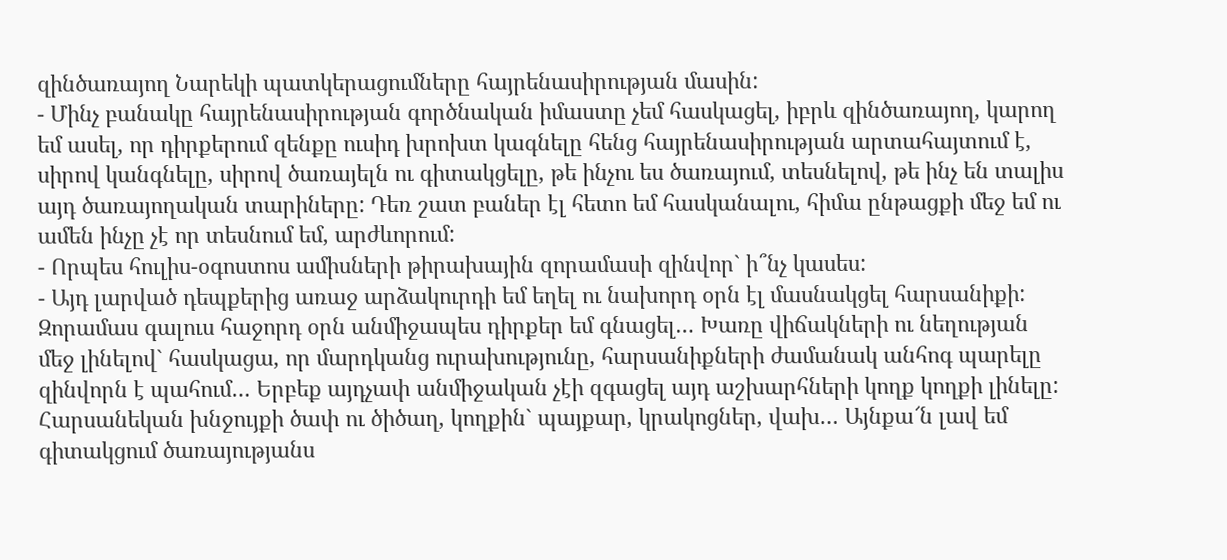զինծառայող Նարեկի պատկերացումները հայրենասիրության մասին:
- Մինչ բանակը հայրենասիրության գործնական իմաստը չեմ հասկացել, իբրև զինծառայող, կարող եմ ասել, որ դիրքերում զենքը ուսիդ խրոխտ կագնելը հենց հայրենասիրության արտահայտում է, սիրով կանգնելը, սիրով ծառայելն ու գիտակցելը, թե ինչու ես ծառայում, տեսնելով, թե ինչ են տալիս այդ ծառայողական տարիները: Դեռ շատ բաներ էլ հետո եմ հասկանալու, հիմա ընթացքի մեջ եմ ու ամեն ինչը չէ որ տեսնում եմ, արժևորում:
- Որպես հուլիս-օգոստոս ամիսների թիրախային զորամասի զինվոր` ի՞նչ կասես:
- Այդ լարված դեպքերից առաջ արձակուրդի եմ եղել ու նախորդ օրն էլ մասնակցել հարսանիքի: Զորամաս գալուս հաջորդ օրն անմիջապես դիրքեր եմ գնացել… Խառը վիճակների ու նեղության մեջ լինելով` հասկացա, որ մարդկանց ուրախությունը, հարսանիքների ժամանակ անհոգ պարելը զինվորն է պահում… Երբեք այդչափ անմիջական չէի զգացել այդ աշխարհների կողք կողքի լինելը: Հարսանեկան խնջույքի ծափ ու ծիծաղ, կողքին` պայքար, կրակոցներ, վախ… Այնքա՜ն լավ եմ գիտակցում ծառայությանս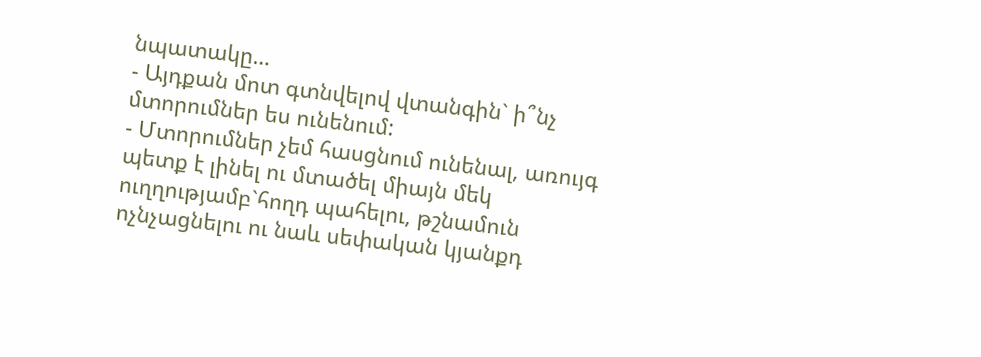նպատակը…
- Այդքան մոտ գտնվելով վտանգին` ի՞նչ մտորումներ ես ունենում:
- Մտորումներ չեմ հասցնում ունենալ, առույգ պետք է լինել ու մտածել միայն մեկ ուղղությամբ`հողդ պահելու, թշնամուն ոչնչացնելու ու նաև սեփական կյանքդ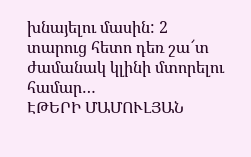խնայելու մասին: 2 տարուց հետո դեռ շա՜տ ժամանակ կլինի մտորելու համար…
ԷԹԵՐԻ ՄԱՄՈՒԼՅԱՆ